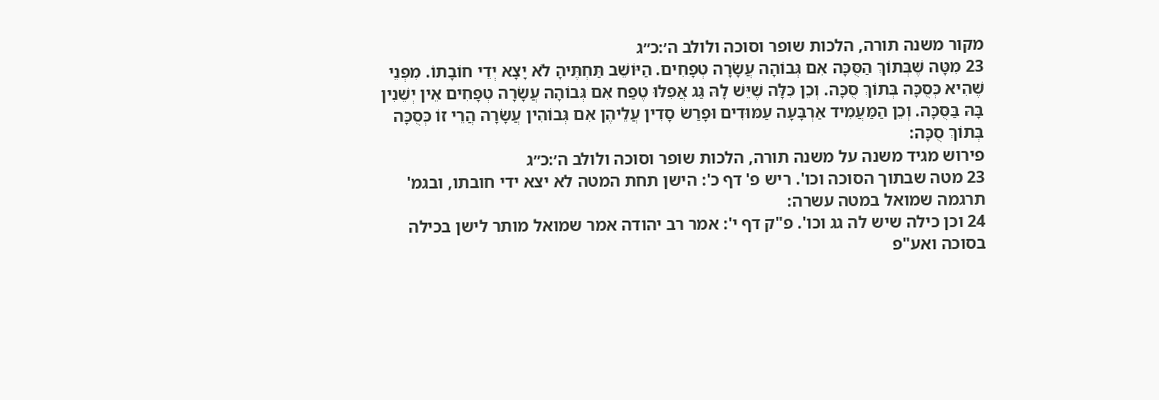מקור משנה תורה, הלכות שופר וסוכה ולולב ה׳:כ״ג
23 מִטָּה שֶׁבְּתוֹךְ הַסֻּכָּה אִם גְּבוֹהָה עֲשָׂרָה טְפָחִים. הַיּוֹשֵׁב תַּחְתֶּיהָ לֹא יָצָא יְדֵי חוֹבָתוֹ. מִפְּנֵי שֶׁהִיא כְּסֻכָּה בְּתוֹךְ סֻכָּה. וְכֵן כִּלָּה שֶׁיֵּשׁ לָהּ גַּג אֲפִלּוּ טֶפַח אִם גְּבוֹהָה עֲשָׂרָה טְפָחִים אֵין יְשֵׁנִין בָּהּ בַּסֻּכָּה. וְכֵן הַמַּעֲמִיד אַרְבָּעָה עַמּוּדִים וּפָרַשׂ סָדִין עֲלֵיהֶן אִם גְּבוֹהִין עֲשָׂרָה הֲרֵי זוֹ כְּסֻכָּה בְּתוֹךְ סֻכָּה:
פירוש מגיד משנה על משנה תורה, הלכות שופר וסוכה ולולב ה׳:כ״ג
23 מטה שבתוך הסוכה וכו'. ריש פ' דף כ': הישן תחת המטה לא יצא ידי חובתו, ובגמ' תרגמה שמואל במטה עשרה:
24 וכן כילה שיש לה גג וכו'. פ"ק דף י': אמר רב יהודה אמר שמואל מותר לישן בכילה בסוכה ואע"פ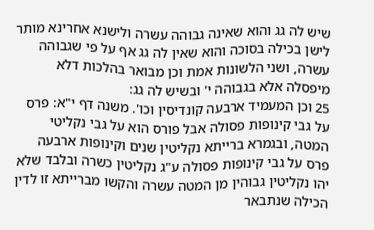שיש לה גג והוא שאינה גבוהה עשרה ולישנא אחרינא מותר לישן בכילה בסוכה והוא שאין לה גג אף על פי שגבוהה עשרה, ושני הלשונות אמת וכן מבואר בהלכות דלא מיפסלה אלא בגבוהה י' ובשיש לה גג:
25 וכן המעמיד ארבעה קונדיסין וכו'. משנה דף י"א: פרס על גבי קינופות פסולה אבל פורס הוא על גבי נקליטי המטה, ובגמרא ברייתא נקליטין שנים וקינופות ארבעה פרס על גבי קינופות פסולה ע"ג נקליטין כשרה ובלבד שלא יהו נקליטין גבוהין מן המטה עשרה והקשו מברייתא זו לדין הכילה שנתבאר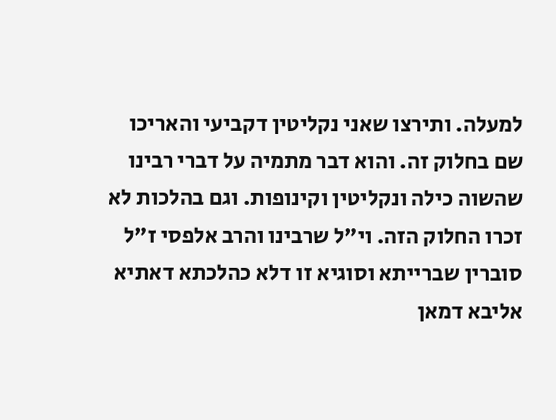למעלה. ותירצו שאני נקליטין דקביעי והאריכו שם בחלוק זה. והוא דבר מתמיה על דברי רבינו שהשוה כילה ונקליטין וקינופות. וגם בהלכות לא זכרו החלוק הזה. וי"ל שרבינו והרב אלפסי ז"ל סוברין שברייתא וסוגיא זו דלא כהלכתא דאתיא אליבא דמאן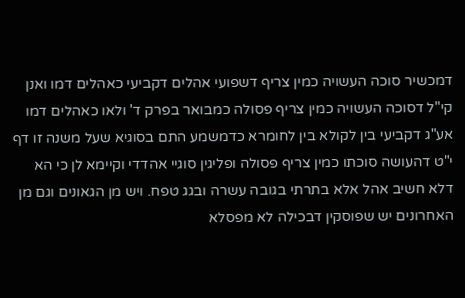דמכשיר סוכה העשויה כמין צריף דשפועי אהלים דקביעי כאהלים דמו ואנן קי"ל דסוכה העשויה כמין צריף פסולה כמבואר בפרק ד' ולאו כאהלים דמו אע"ג דקביעי בין לקולא בין לחומרא כדמשמע התם בסוגיא שעל משנה זו דף י"ט דהעושה סוכתו כמין צריף פסולה ופליגין סוגיי אהדדי וקיימא לן כי הא דלא חשיב אהל אלא בתרתי בגובה עשרה ובגג טפח. ויש מן הגאונים וגם מן האחרונים יש שפוסקין דבכילה לא מפסלא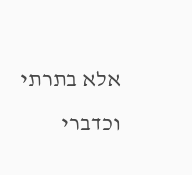אלא בתרתי וכדברי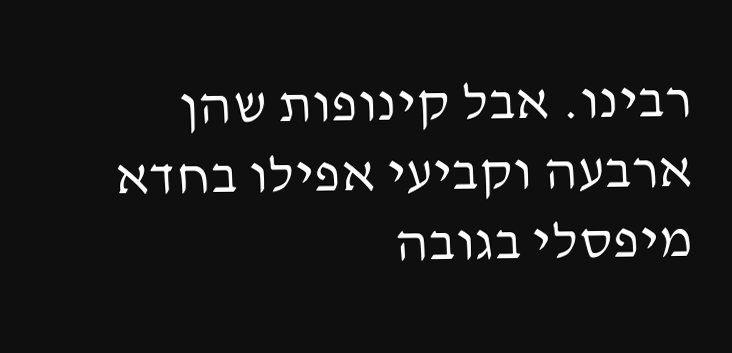רבינו. אבל קינופות שהן ארבעה וקביעי אפילו בחדא מיפסלי בגובה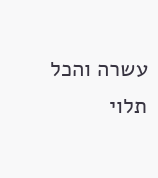עשרה והכל תלוי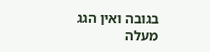בגובה ואין הגג מעלה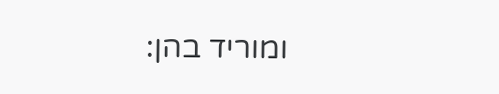ומוריד בהן: